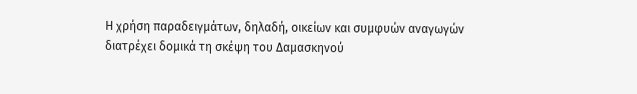Η χρήση παραδειγμάτων, δηλαδή, οικείων και συμφυών αναγωγών διατρέχει δομικά τη σκέψη του Δαμασκηνού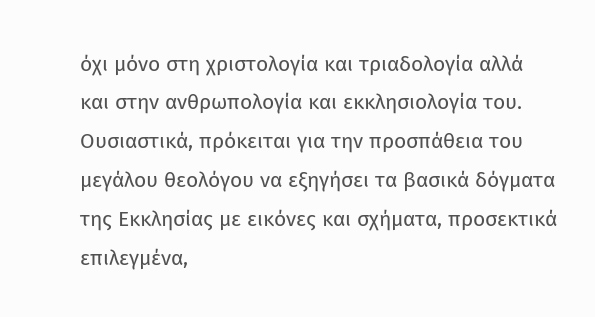όχι μόνο στη χριστολογία και τριαδολογία αλλά και στην ανθρωπολογία και εκκλησιολογία του. Ουσιαστικά, πρόκειται για την προσπάθεια του μεγάλου θεολόγου να εξηγήσει τα βασικά δόγματα της Εκκλησίας με εικόνες και σχήματα, προσεκτικά επιλεγμένα,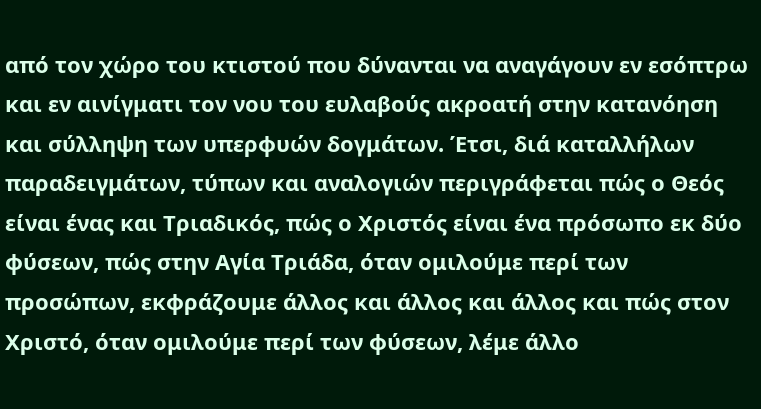από τον χώρο του κτιστού που δύνανται να αναγάγουν εν εσόπτρω και εν αινίγματι τον νου του ευλαβούς ακροατή στην κατανόηση και σύλληψη των υπερφυών δογμάτων. Έτσι, διά καταλλήλων παραδειγμάτων, τύπων και αναλογιών περιγράφεται πώς ο Θεός είναι ένας και Τριαδικός, πώς ο Χριστός είναι ένα πρόσωπο εκ δύο φύσεων, πώς στην Αγία Τριάδα, όταν ομιλούμε περί των προσώπων, εκφράζουμε άλλος και άλλος και άλλος και πώς στον Χριστό, όταν ομιλούμε περί των φύσεων, λέμε άλλο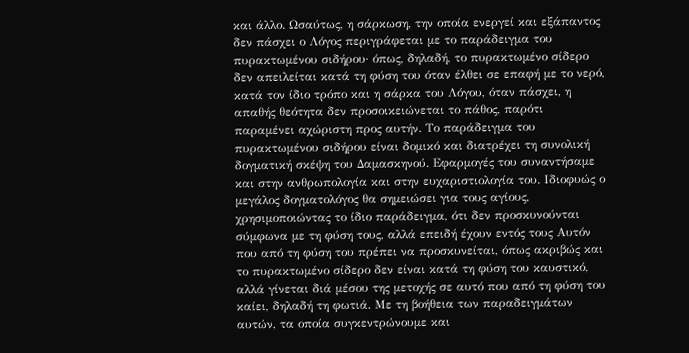και άλλο. Ωσαύτως, η σάρκωση, την οποία ενεργεί και εξάπαντος δεν πάσχει ο Λόγος περιγράφεται με το παράδειγμα του πυρακτωμένου σιδήρου· όπως, δηλαδή, το πυρακτωμένο σίδερο δεν απειλείται κατά τη φύση του όταν έλθει σε επαφή με το νερό, κατά τον ίδιο τρόπο και η σάρκα του Λόγου, όταν πάσχει, η απαθής θεότητα δεν προσοικειώνεται το πάθος, παρότι παραμένει αχώριστη προς αυτήν. Το παράδειγμα του πυρακτωμένου σιδήρου είναι δομικό και διατρέχει τη συνολική δογματική σκέψη του Δαμασκηνού. Εφαρμογές του συναντήσαμε και στην ανθρωπολογία και στην ευχαριστιολογία του. Ιδιοφυώς ο μεγάλος δογματολόγος θα σημειώσει για τους αγίους, χρησιμοποιώντας το ίδιο παράδειγμα, ότι δεν προσκυνούνται σύμφωνα με τη φύση τους, αλλά επειδή έχουν εντός τους Αυτόν που από τη φύση του πρέπει να προσκυνείται, όπως ακριβώς και το πυρακτωμένο σίδερο δεν είναι κατά τη φύση του καυστικό, αλλά γίνεται διά μέσου της μετοχής σε αυτό που από τη φύση του καίει, δηλαδή τη φωτιά. Με τη βοήθεια των παραδειγμάτων αυτών, τα οποία συγκεντρώνουμε και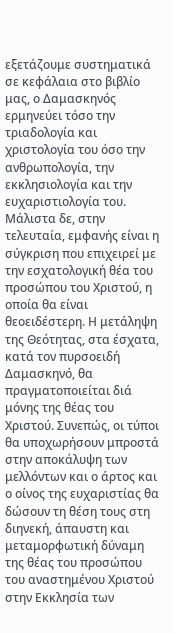εξετάζουμε συστηματικά σε κεφάλαια στο βιβλίο μας, ο Δαμασκηνός ερμηνεύει τόσο την τριαδολογία και χριστολογία του όσο την ανθρωπολογία, την εκκλησιολογία και την ευχαριστιολογία του. Μάλιστα δε, στην τελευταία, εμφανής είναι η σύγκριση που επιχειρεί με την εσχατολογική θέα του προσώπου του Χριστού, η οποία θα είναι θεοειδέστερη. Η μετάληψη της Θεότητας, στα έσχατα, κατά τον πυρσοειδή Δαμασκηνό, θα πραγματοποιείται διά μόνης της θέας του Χριστού. Συνεπώς, οι τύποι θα υποχωρήσουν μπροστά στην αποκάλυψη των μελλόντων και ο άρτος και ο οίνος της ευχαριστίας θα δώσουν τη θέση τους στη διηνεκή, άπαυστη και μεταμορφωτική δύναμη της θέας του προσώπου του αναστημένου Χριστού στην Εκκλησία των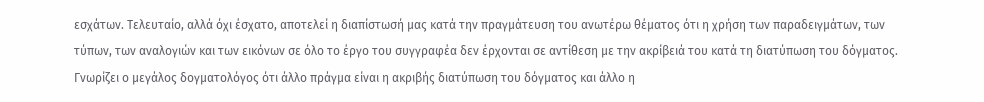εσχάτων. Τελευταίο, αλλά όχι έσχατο, αποτελεί η διαπίστωσή μας κατά την πραγμάτευση του ανωτέρω θέματος ότι η χρήση των παραδειγμάτων, των τύπων, των αναλογιών και των εικόνων σε όλο το έργο του συγγραφέα δεν έρχονται σε αντίθεση με την ακρίβειά του κατά τη διατύπωση του δόγματος. Γνωρίζει ο μεγάλος δογματολόγος ότι άλλο πράγμα είναι η ακριβής διατύπωση του δόγματος και άλλο η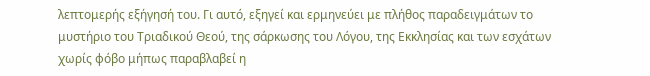λεπτομερής εξήγησή του. Γι αυτό, εξηγεί και ερμηνεύει με πλήθος παραδειγμάτων το μυστήριο του Τριαδικού Θεού, της σάρκωσης του Λόγου, της Εκκλησίας και των εσχάτων χωρίς φόβο μήπως παραβλαβεί η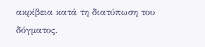ακρίβεια κατά τη διατύπωση του δόγματος.